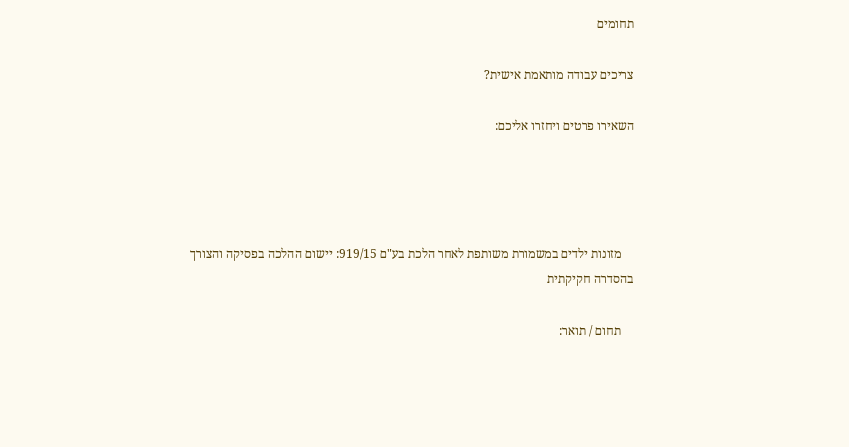תחומים

צריכים עבודה מותאמת אישית?

השאירו פרטים ויחזרו אליכם:




    מזונות ילדים במשמורת משותפת לאחר הלכת בע"ם 919/15: יישום ההלכה בפסיקה והצורך בהסדרה חקיקתית

    תחום / תואר: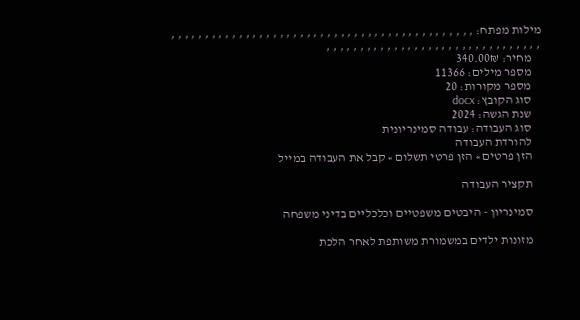מילות מפתח: , , , , , , , , , , , , , , , , , , , , , , , , , , , , , , , , , , , , , , , , , , , , , , , , , , , , , , , , , , , , , , , , , , , , , , , , , , , , ,
    מחיר: 340.00₪
    מספר מילים: 11366
    מספר מקורות: 20
    סוג הקובץ: docx
    שנת הגשה: 2024
    סוג העבודה: עבודה סמינריונית
    להורדת העבודה
    הזן פרטים » הזן פרטי תשלום » קבל את העבודה במייל

    תקציר העבודה

    סמינריון - היבטים משפטיים וכלכליים בדיני משפחה

    מזונות ילדים במשמורת משותפת לאחר הלכת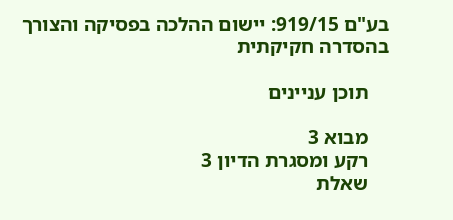בע"ם 919/15: יישום ההלכה בפסיקה והצורך בהסדרה חקיקתית

    תוכן עניינים

    מבוא 3
    רקע ומסגרת הדיון 3
    שאלת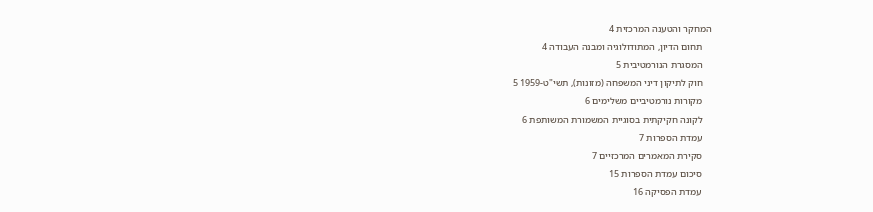המחקר והטענה המרכזית 4
    תחום הדיון, המתודולוגיה ומבנה העבודה 4
    המסגרת הנורמטיבית 5
    חוק לתיקון דיני המשפחה (מזונות), תשי"ט-1959 5
    מקורות נורמטיביים משלימים 6
    לקונה חקיקתית בסוגיית המשמורת המשותפת 6
    עמדת הספרות 7
    סקירת המאמרים המרכזיים 7
    סיכום עמדת הספרות 15
    עמדת הפסיקה 16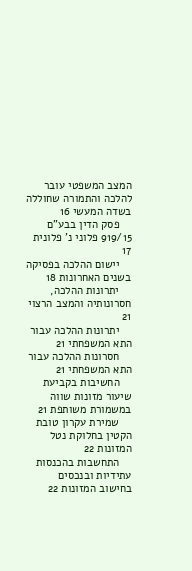המצב המשפטי עובר להלכה והתמורה שחוללה בשדה המעשי 16
    פסק הדין בבע"ם 919/15 פלוני נ' פלונית 17
    יישום ההלכה בפסיקה בשנים האחרונות 18
    יתרונות ההלכה, חסרונותיה והמצב הרצוי 21
    יתרונות ההלכה עבור התא המשפחתי 21
    חסרונות ההלכה עבור התא המשפחתי 21
    החשיבות בקביעת שיעור מזונות שווה במשמורת משותפת 21
    שמירת עקרון טובת הקטין בחלוקת נטל המזונות 22
    התחשבות בהכנסות עתידיות ובנכסים בחישוב המזונות 22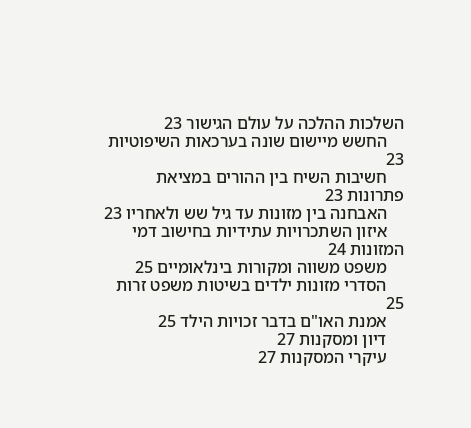השלכות ההלכה על עולם הגישור 23
    החשש מיישום שונה בערכאות השיפוטיות 23
    חשיבות השיח בין ההורים במציאת פתרונות 23
    האבחנה בין מזונות עד גיל שש ולאחריו 23
    איזון השתכרויות עתידיות בחישוב דמי המזונות 24
    משפט משווה ומקורות בינלאומיים 25
    הסדרי מזונות ילדים בשיטות משפט זרות 25
    אמנת האו"ם בדבר זכויות הילד 25
    דיון ומסקנות 27
    עיקרי המסקנות 27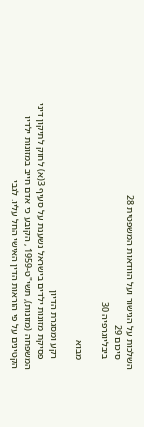השלכות על הגישור ועל הוודאות המשפטית 28
    סיכום 29
    ביבליוגרפיה 30

    מבוא

    רקע ומסגרת הדיון
    פסיקת מזונות ילדים בישראל נשענת על סעיף 3(א) לחוק לתיקון דיני המשפחה (מזונות), תשי"ט-1959 , הקובע כי אדם חייב במזונות ילדיו הקטינים על פי הוראות הדין האישי החל עליו. לגבי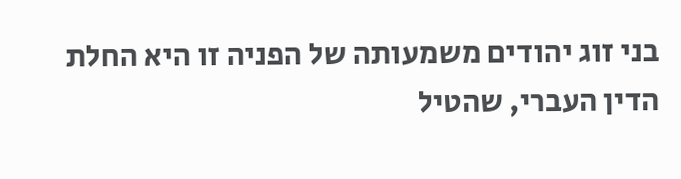בני זוג יהודים משמעותה של הפניה זו היא החלת הדין העברי, שהטיל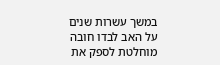במשך עשרות שנים על האב לבדו חובה מוחלטת לספק את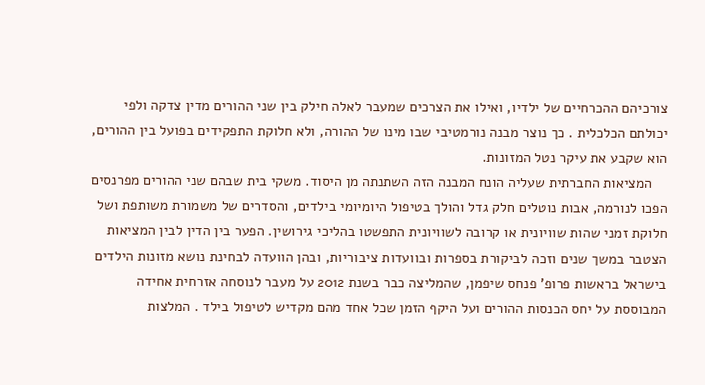צורכיהם ההכרחיים של ילדיו, ואילו את הצרכים שמעבר לאלה חילק בין שני ההורים מדין צדקה ולפי יכולתם הכלכלית . כך נוצר מבנה נורמטיבי שבו מינו של ההורה, ולא חלוקת התפקידים בפועל בין ההורים, הוא שקבע את עיקר נטל המזונות.
    המציאות החברתית שעליה הונח המבנה הזה השתנתה מן היסוד. משקי בית שבהם שני ההורים מפרנסים הפכו לנורמה, אבות נוטלים חלק גדל והולך בטיפול היומיומי בילדים, והסדרים של משמורת משותפת ושל חלוקת זמני שהות שוויונית או קרובה לשוויונית התפשטו בהליכי גירושין. הפער בין הדין לבין המציאות הצטבר במשך שנים וזכה לביקורת בספרות ובוועדות ציבוריות, ובהן הוועדה לבחינת נושא מזונות הילדים בישראל בראשות פרופ' פנחס שיפמן, שהמליצה כבר בשנת 2012 על מעבר לנוסחה אזרחית אחידה המבוססת על יחס הכנסות ההורים ועל היקף הזמן שכל אחד מהם מקדיש לטיפול בילד . המלצות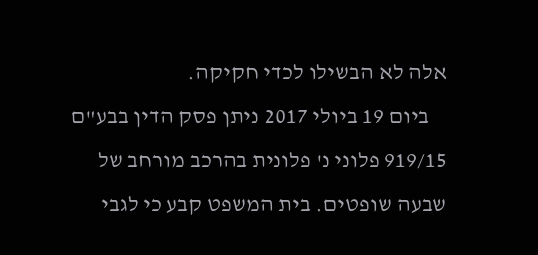אלה לא הבשילו לכדי חקיקה.
    ביום 19 ביולי 2017 ניתן פסק הדין בבע"ם 919/15 פלוני נ' פלונית בהרכב מורחב של שבעה שופטים. בית המשפט קבע כי לגבי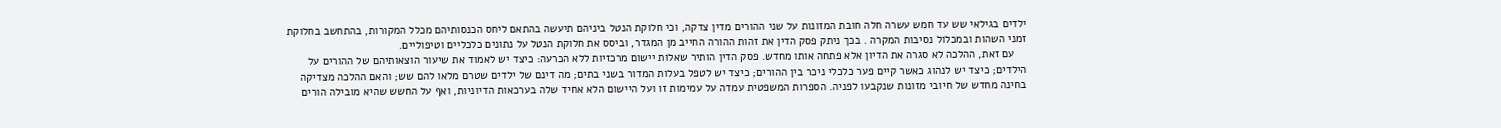ילדים בגילאי שש עד חמש עשרה חלה חובת המזונות על שני ההורים מדין צדקה, וכי חלוקת הנטל ביניהם תיעשה בהתאם ליחס הכנסותיהם מכלל המקורות, בהתחשב בחלוקת זמני השהות ובמכלול נסיבות המקרה . בכך ניתק פסק הדין את זהות ההורה החייב מן המגדר, וביסס את חלוקת הנטל על נתונים כלכליים וטיפוליים.
    עם זאת, ההלכה לא סגרה את הדיון אלא פתחה אותו מחדש. פסק הדין הותיר שאלות יישום מרכזיות ללא הכרעה: כיצד יש לאמוד את שיעור הוצאותיהם של ההורים על הילדים; כיצד יש לנהוג כאשר קיים פער כלכלי ניכר בין ההורים; כיצד יש לטפל בעלות המדור בשני בתים; מה דינם של ילדים שטרם מלאו להם שש; והאם ההלכה מצדיקה בחינה מחדש של חיובי מזונות שנקבעו לפניה. הספרות המשפטית עמדה על עמימות זו ועל היישום הלא אחיד שלה בערכאות הדיוניות, ואף על החשש שהיא מובילה הורים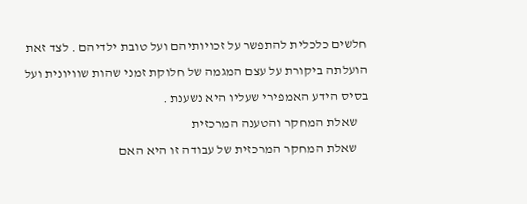חלשים כלכלית להתפשר על זכויותיהם ועל טובת ילדיהם . לצד זאת הועלתה ביקורת על עצם המגמה של חלוקת זמני שהות שוויונית ועל בסיס הידע האמפירי שעליו היא נשענת .
    שאלת המחקר והטענה המרכזית
    שאלת המחקר המרכזית של עבודה זו היא האם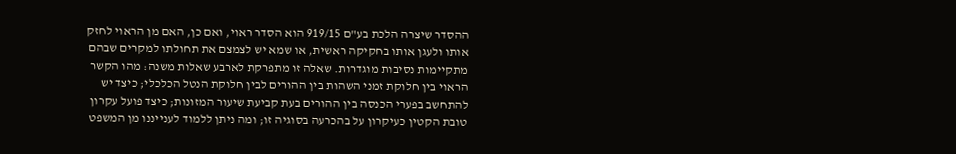ההסדר שיצרה הלכת בע"ם 919/15 הוא הסדר ראוי, ואם כן, האם מן הראוי לחזק אותו ולעגן אותו בחקיקה ראשית, או שמא יש לצמצם את תחולתו למקרים שבהם מתקיימות נסיבות מוגדרות. שאלה זו מתפרקת לארבע שאלות משנה: מהו הקשר הראוי בין חלוקת זמני השהות בין ההורים לבין חלוקת הנטל הכלכלי; כיצד יש להתחשב בפערי הכנסה בין ההורים בעת קביעת שיעור המזונות; כיצד פועל עקרון טובת הקטין כעיקרון על בהכרעה בסוגיה זו; ומה ניתן ללמוד לענייננו מן המשפט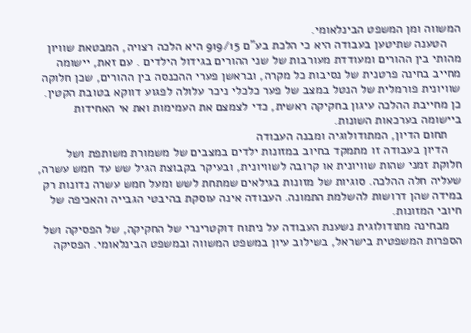המשווה ומן המשפט הבינלאומי.
    הטענה שתיטען בעבודה היא כי הלכת בע"ם 919/15 היא הלכה רצויה, המבטאת שוויון מהותי בין ההורים ומעודדת מעורבות של שני ההורים בגידול הילדים . עם זאת, יישומה מחייב בחינה פרטנית של נסיבות כל מקרה, ובראשן פערי ההכנסה בין ההורים, שכן חלוקה שוויונית פורמלית של הנטל במצב של פער כלכלי ניכר עלולה לפגוע דווקא בטובת הקטין. כן מחייבת ההלכה עיגון בחקיקה ראשית, כדי לצמצם את העמימות ואת אי האחידות ביישומה בערכאות השונות.
    תחום הדיון, המתודולוגיה ומבנה העבודה
    הדיון בעבודה זו מתמקד בחיוב במזונות ילדים במצבים של משמורת משותפת ושל חלוקת זמני שהות שוויונית או קרובה לשוויונית, ובעיקר בקבוצת הגיל שש עד חמש עשרה, שעליה חלה ההלכה. סוגיות של מזונות בגילאים שמתחת לשש ומעל חמש עשרה נדונות רק במידה שהן דרושות להשלמת התמונה. העבודה אינה עוסקת בהיבטי הגבייה והאכיפה של חיובי המזונות.
    מבחינה מתודולוגית נשענת העבודה על ניתוח דוקטרינרי של החקיקה, של הפסיקה ושל הספרות המשפטית בישראל, בשילוב עיון במשפט המשווה ובמשפט הבינלאומי. הפסיקה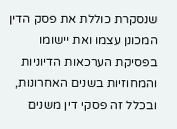שנסקרת כוללת את פסק הדין המכונן עצמו ואת יישומו בפסיקת הערכאות הדיוניות והמחוזיות בשנים האחרונות, ובכלל זה פסקי דין משנים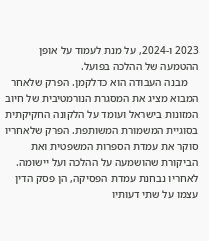2023 ו-2024, על מנת לעמוד על אופן ההטמעה של ההלכה בפועל.
    מבנה העבודה הוא כדלקמן. הפרק שלאחר המבוא מציג את המסגרת הנורמטיבית של חיוב המזונות בישראל ועומד על הלקונה החקיקתית בסוגיית המשמורת המשותפת. הפרק שלאחריו סוקר את עמדת הספרות המשפטית ואת הביקורת שהושמעה על ההלכה ועל יישומה. לאחריו נבחנת עמדת הפסיקה, הן פסק הדין עצמו על שתי דעותיו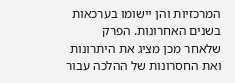המרכזיות והן יישומו בערכאות בשנים האחרונות. הפרק שלאחר מכן מציג את היתרונות ואת החסרונות של ההלכה עבור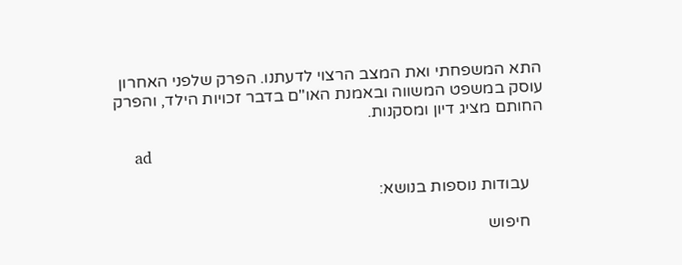התא המשפחתי ואת המצב הרצוי לדעתנו. הפרק שלפני האחרון עוסק במשפט המשווה ובאמנת האו"ם בדבר זכויות הילד, והפרק החותם מציג דיון ומסקנות.

    ad

    עבודות נוספות בנושא:

    חיפוש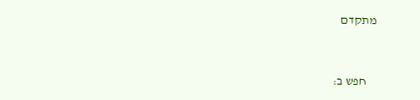מתקדם


    חפש ב: